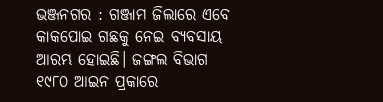ଭଞ୍ଜନଗର : ଗଞ୍ଜାମ ଜିଲାରେ ଏବେ କାକପୋଇ ଗଛକୁ ନେଇ ବ୍ୟବସାୟ ଆରମ୍ଭ ହୋଇଛି। ଜଙ୍ଗଲ ବିଭାଗ ୧୯୮୦ ଆଇନ ପ୍ରକାରେ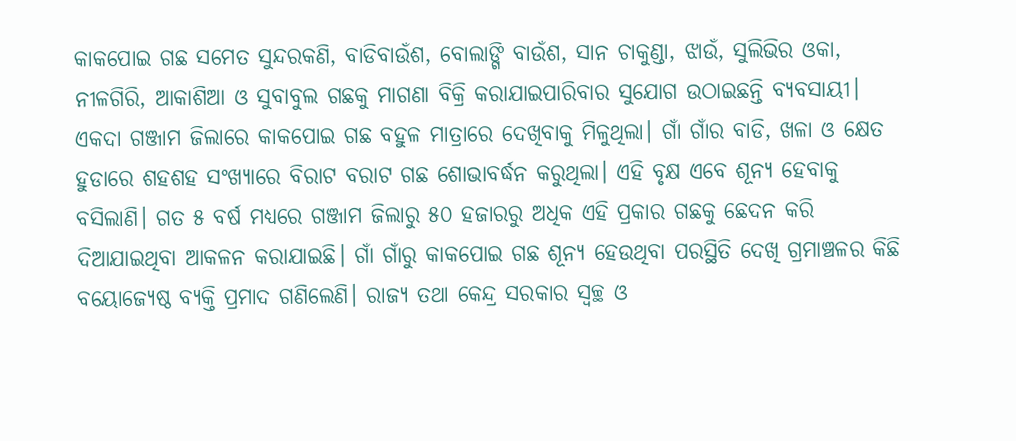କାକପୋଇ ଗଛ ସମେତ ସୁନ୍ଦରକଣି, ବାଡିବାଉଁଶ, ବୋଲାଙ୍ଗି ବାଉଁଶ, ସାନ ଚାକୁଣ୍ଡା, ଝାଉଁ, ସୁଲିଭିର ଓକା, ନୀଳଗିରି, ଆକାଶିଆ ଓ ସୁବାବୁଲ ଗଛକୁ ମାଗଣା ବିକ୍ରି କରାଯାଇପାରିବାର ସୁଯୋଗ ଉଠାଇଛନ୍ତି ବ୍ୟବସାୟୀ। ଏକଦା ଗଞ୍ଜାମ ଜିଲାରେ କାକପୋଇ ଗଛ ବହୁଳ ମାତ୍ରାରେ ଦେଖିବାକୁ ମିଳୁଥିଲା। ଗାଁ ଗାଁର ବାଡି, ଖଳା ଓ କ୍ଷେତ ହୁଡାରେ ଶହଶହ ସଂଖ୍ୟାରେ ବିରାଟ ବରାଟ ଗଛ ଶୋଭାବର୍ଦ୍ଧନ କରୁଥିଲା। ଏହି ବୃକ୍ଷ ଏବେ ଶୂନ୍ୟ ହେବାକୁ ବସିଲାଣି। ଗତ ୫ ବର୍ଷ ମଧ୍ୟରେ ଗଞ୍ଜାମ ଜିଲାରୁ ୫୦ ହଜାରରୁ ଅଧିକ ଏହି ପ୍ରକାର ଗଛକୁ ଛେଦନ କରି ଦିଆଯାଇଥିବା ଆକଳନ କରାଯାଇଛି। ଗାଁ ଗାଁରୁ କାକପୋଇ ଗଛ ଶୂନ୍ୟ ହେଉଥିବା ପରସ୍ଥିତି ଦେଖି ଗ୍ରମାଞ୍ଚଳର କିଛି ବୟୋଜ୍ୟେଷ୍ଠ ବ୍ୟକ୍ତି ପ୍ରମାଦ ଗଣିଲେଣି। ରାଜ୍ୟ ତଥା କେନ୍ଦ୍ର ସରକାର ସ୍ୱଚ୍ଛ ଓ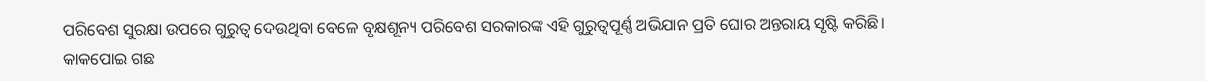ପରିବେଶ ସୁରକ୍ଷା ଉପରେ ଗୁରୁତ୍ୱ ଦେଉଥିବା ବେଳେ ବୃକ୍ଷଶୂନ୍ୟ ପରିବେଶ ସରକାରଙ୍କ ଏହି ଗୁରୁତ୍ୱପୂର୍ଣ୍ଣ ଅଭିଯାନ ପ୍ରତି ଘୋର ଅନ୍ତରାୟ ସୃଷ୍ଟି କରିଛି।
କାକପୋଇ ଗଛ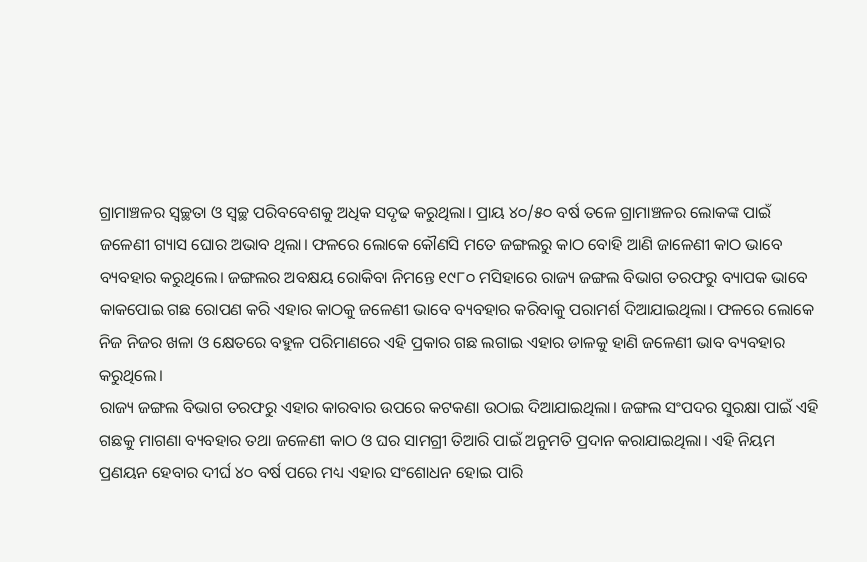ଗ୍ରାମାଞ୍ଚଳର ସ୍ୱଚ୍ଛତା ଓ ସ୍ୱଚ୍ଛ ପରିବବେଶକୁ ଅଧିକ ସଦୃଢ କରୁଥିଲା। ପ୍ରାୟ ୪୦/୫୦ ବର୍ଷ ତଳେ ଗ୍ରାମାଞ୍ଚଳର ଲୋକଙ୍କ ପାଇଁ ଜଳେଣୀ ଗ୍ୟାସ ଘୋର ଅଭାବ ଥିଲା। ଫଳରେ ଲୋକେ କୌଣସି ମତେ ଜଙ୍ଗଲରୁ କାଠ ବୋହି ଆଣି ଜାଳେଣୀ କାଠ ଭାବେ ବ୍ୟବହାର କରୁଥିଲେ। ଜଙ୍ଗଲର ଅବକ୍ଷୟ ରୋକିବା ନିମନ୍ତେ ୧୯୮୦ ମସିହାରେ ରାଜ୍ୟ ଜଙ୍ଗଲ ବିଭାଗ ତରଫରୁ ବ୍ୟାପକ ଭାବେ କାକପୋଇ ଗଛ ରୋପଣ କରି ଏହାର କାଠକୁ ଜଳେଣୀ ଭାବେ ବ୍ୟବହାର କରିବାକୁ ପରାମର୍ଶ ଦିଆଯାଇଥିଲା। ଫଳରେ ଲୋକେ ନିଜ ନିଜର ଖଳା ଓ କ୍ଷେତରେ ବହୁଳ ପରିମାଣରେ ଏହି ପ୍ରକାର ଗଛ ଲଗାଇ ଏହାର ଡାଳକୁ ହାଣି ଜଳେଣୀ ଭାବ ବ୍ୟବହାର କରୁଥିଲେ।
ରାଜ୍ୟ ଜଙ୍ଗଲ ବିଭାଗ ତରଫରୁ ଏହାର କାରବାର ଉପରେ କଟକଣା ଉଠାଇ ଦିଆଯାଇଥିଲା। ଜଙ୍ଗଲ ସଂପଦର ସୁରକ୍ଷା ପାଇଁ ଏହି ଗଛକୁ ମାଗଣା ବ୍ୟବହାର ତଥା ଜଳେଣୀ କାଠ ଓ ଘର ସାମଗ୍ରୀ ତିଆରି ପାଇଁ ଅନୁମତି ପ୍ରଦାନ କରାଯାଇଥିଲା। ଏହି ନିୟମ ପ୍ରଣୟନ ହେବାର ଦୀର୍ଘ ୪୦ ବର୍ଷ ପରେ ମଧ୍ୟ ଏହାର ସଂଶୋଧନ ହୋଇ ପାରି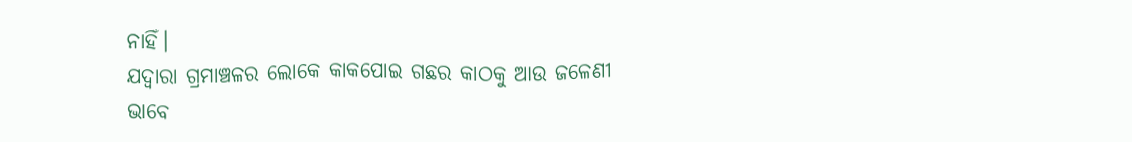ନାହିଁ।
ଯଦ୍ବାରା ଗ୍ରମାଞ୍ଚଳର ଲୋକେ କାକପୋଇ ଗଛର କାଠକୁ ଆଉ ଜଳେଣୀ ଭାବେ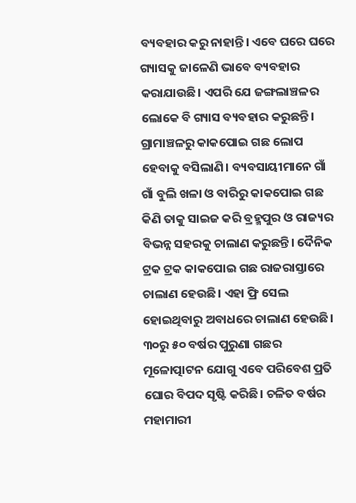ବ୍ୟବହାର କରୁ ନାହାନ୍ତି। ଏବେ ଘରେ ଘରେ ଗ୍ୟାସକୁ ଜାଳେଣି ଭାବେ ବ୍ୟବହାର କରାଯାଉଛି। ଏପରି ଯେ ଜଙ୍ଗଲାଞ୍ଚଳର ଲୋକେ ବି ଗ୍ୟାସ ବ୍ୟବହାର କରୁଛନ୍ତି। ଗ୍ରାମାଞ୍ଚଳରୁ କାକପୋଇ ଗଛ ଲୋପ ହେବାକୁ ବସିଲାଣି। ବ୍ୟବସାୟୀମାନେ ଗାଁ ଗାଁ ବୁଲି ଖଳା ଓ ବାରିରୁ କାକପୋଇ ଗଛ କିଣି ତାକୁ ସାଇଜ କରି ବ୍ରହ୍ମପୁର ଓ ରାଜ୍ୟର ବିଭନ୍ନ ସହରକୁ ଚାଲାଣ କରୁଛନ୍ତି। ଦୈନିକ ଟ୍ରକ ଟ୍ରକ କାକପୋଇ ଗଛ ରାଜରାସ୍ତାରେ ଚାଲାଣ ହେଉଛି। ଏହା ଫ୍ରି ସେଲ ହୋଇଥିବାରୁ ଅବାଧରେ ଚାଲାଣ ହେଉଛି। ୩୦ରୁ ୫୦ ବର୍ଷର ପୁରୁଣା ଗଛର ମୂଳୋତ୍ପାଟନ ଯୋଗୁ ଏବେ ପରିବେଶ ପ୍ରତି ଘୋର ବିପଦ ସୃଷ୍ଟି କରିଛି। ଚଳିତ ବର୍ଷର ମହାମାରୀ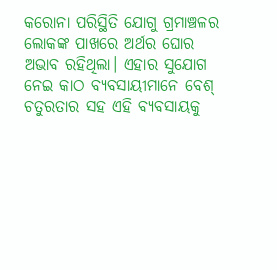କରୋନା ପରିସ୍ଥିତି ଯୋଗୁ ଗ୍ରମାଞ୍ଚଳର ଲୋକଙ୍କ ପାଖରେ ଅର୍ଥର ଘୋର ଅଭାବ ରହିଥିଲା। ଏହାର ସୁଯୋଗ ନେଇ କାଠ ବ୍ୟବସାୟୀମାନେ ବେଶ୍ ଚତୁରତାର ସହ ଏହି ବ୍ୟବସାୟକୁ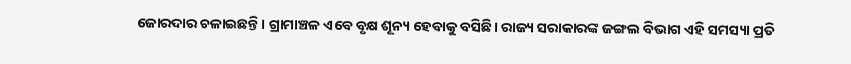ଜୋରଦାର ଚଳାଇଛନ୍ତି। ଗ୍ରାମାଞ୍ଚଳ ଏବେ ବୃକ୍ଷ ଶୂନ୍ୟ ହେବାକୁ ବସିଛି। ରାଜ୍ୟ ସରାକାରଙ୍କ ଜଙ୍ଗଲ ବିଭାଗ ଏହି ସମସ୍ୟା ପ୍ରତି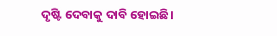ଦୃଷ୍ଟି ଦେବାକୁ ଦାବି ହୋଇଛି।